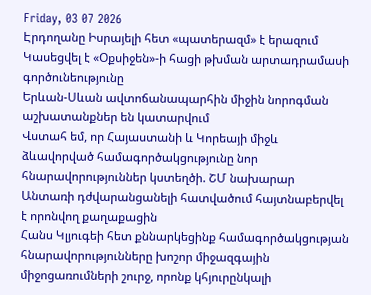Friday, 03 07 2026
Էրդողանը Իսրայելի հետ «պատերազմ» է երազում
Կասեցվել է «Օքսիջեն»-ի հացի թխման արտադրամասի գործունեությունը
Երևան-Սևան ավտոճանապարհին միջին նորոգման աշխատանքներ են կատարվում
Վստահ եմ, որ Հայաստանի և Կորեայի միջև ձևավորված համագործակցությունը նոր հնարավորություններ կստեղծի. ՇՄ նախարար
Անտառի դժվարանցանելի հատվածում հայտնաբերվել է որոնվող քաղաքացին
Հանս Կլյուգեի հետ քննարկեցինք համագործակցության հնարավորությունները խոշոր միջազգային միջոցառումների շուրջ, որոնք կհյուրընկալի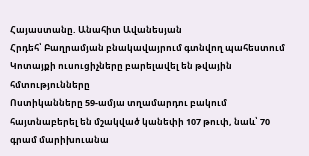Հայաստանը. Անահիտ Ավանեսյան
Հրդեհ՝ Բաղրամյան բնակավայրում գտնվող պահեստում
Կոտայքի ուսուցիչները բարելավել են թվային հմտությունները
Ոստիկանները 59-ամյա տղամարդու բակում հայտնաբերել են մշակված կանեփի 107 թուփ, նաև՝ 70 գրամ մարիխուանա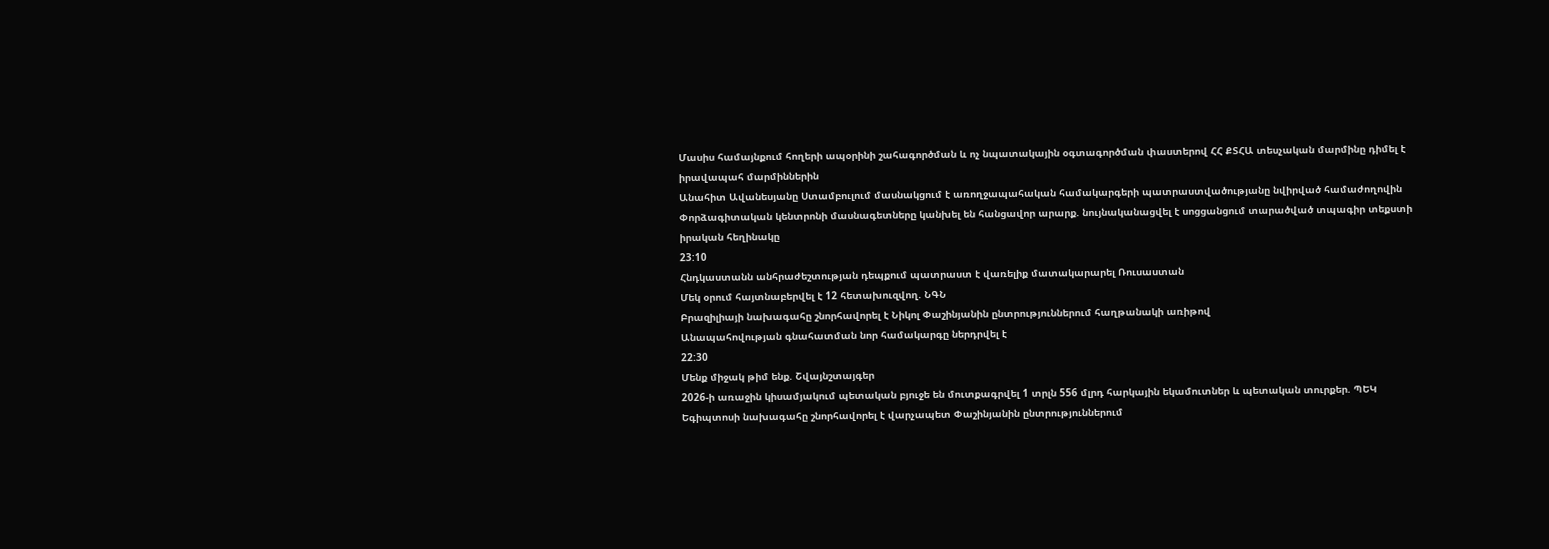Մասիս համայնքում հողերի ապօրինի շահագործման և ոչ նպատակային օգտագործման փաստերով ՀՀ ՔՏՀԱ տեսչական մարմինը դիմել է իրավապահ մարմիններին
Անահիտ Ավանեսյանը Ստամբուլում մասնակցում է առողջապահական համակարգերի պատրաստվածությանը նվիրված համաժողովին
Փորձագիտական կենտրոնի մասնագետները կանխել են հանցավոր արարք. նույնականացվել է սոցցանցում տարածված տպագիր տեքստի իրական հեղինակը
23:10
Հնդկաստանն անհրաժեշտության դեպքում պատրաստ է վառելիք մատակարարել Ռուսաստան
Մեկ օրում հայտնաբերվել է 12 հետախուզվող. ՆԳՆ
Բրազիլիայի նախագահը շնորհավորել է Նիկոլ Փաշինյանին ընտրություններում հաղթանակի առիթով
Անապահովության գնահատման նոր համակարգը ներդրվել է
22:30
Մենք միջակ թիմ ենք. Շվայնշտայգեր
2026-ի առաջին կիսամյակում պետական բյուջե են մուտքագրվել 1 տրլն 556 մլրդ հարկային եկամուտներ և պետական տուրքեր. ՊԵԿ
Եգիպտոսի նախագահը շնորհավորել է վարչապետ Փաշինյանին ընտրություններում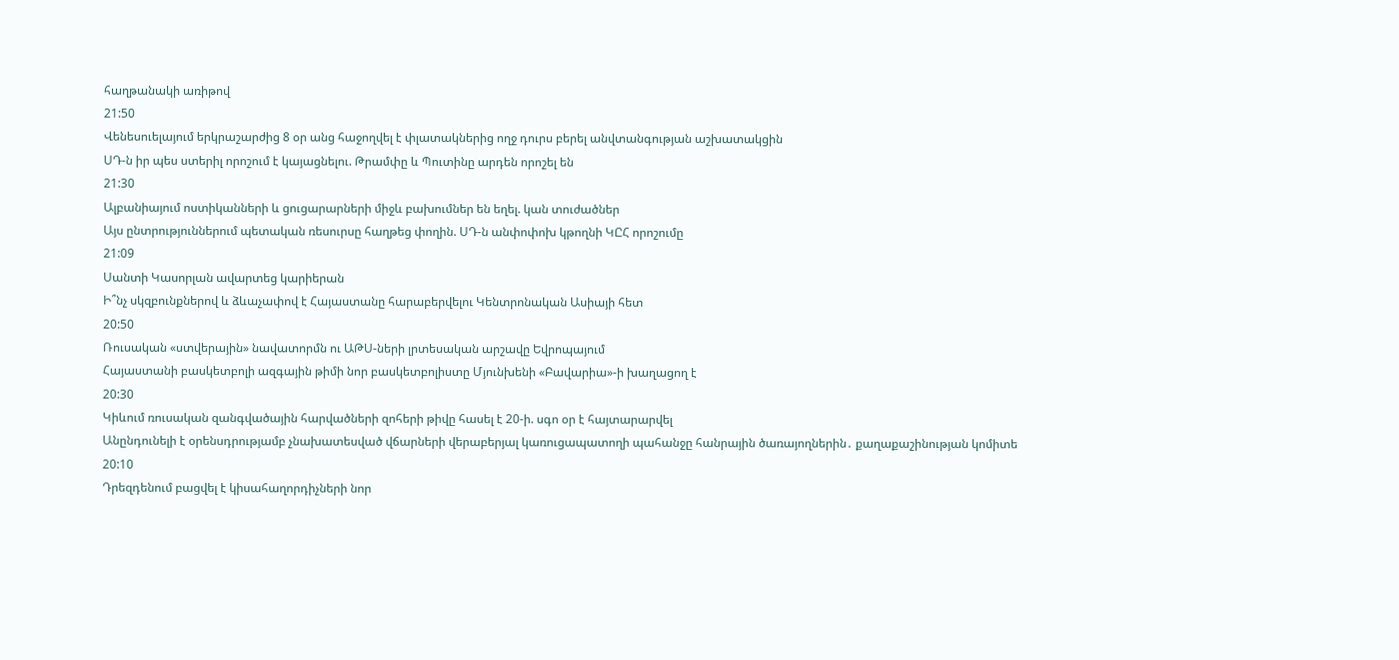հաղթանակի առիթով
21:50
Վենեսուելայում երկրաշարժից 8 օր անց հաջողվել է փլատակներից ողջ դուրս բերել անվտանգության աշխատակցին
ՍԴ-ն իր պես ստերիլ որոշում է կայացնելու. Թրամփը և Պուտինը արդեն որոշել են
21:30
Ալբանիայում ոստիկանների և ցուցարարների միջև բախումներ են եղել. կան տուժածներ
Այս ընտրություններում պետական ռեսուրսը հաղթեց փողին. ՍԴ-ն անփոփոխ կթողնի ԿԸՀ որոշումը
21:09
Սանտի Կասորլան ավարտեց կարիերան
Ի՞նչ սկզբունքներով և ձևաչափով է Հայաստանը հարաբերվելու Կենտրոնական Ասիայի հետ
20:50
Ռուսական «ստվերային» նավատորմն ու ԱԹՍ-ների լրտեսական արշավը Եվրոպայում
Հայաստանի բասկետբոլի ազգային թիմի նոր բասկետբոլիստը Մյունխենի «Բավարիա»-ի խաղացող է
20:30
Կիևում ռուսական զանգվածային հարվածների զոհերի թիվը հասել է 20-ի. սգո օր է հայտարարվել
Անընդունելի է օրենսդրությամբ չնախատեսված վճարների վերաբերյալ կառուցապատողի պահանջը հանրային ծառայողներին․ քաղաքաշինության կոմիտե
20:10
Դրեզդենում բացվել է կիսահաղորդիչների նոր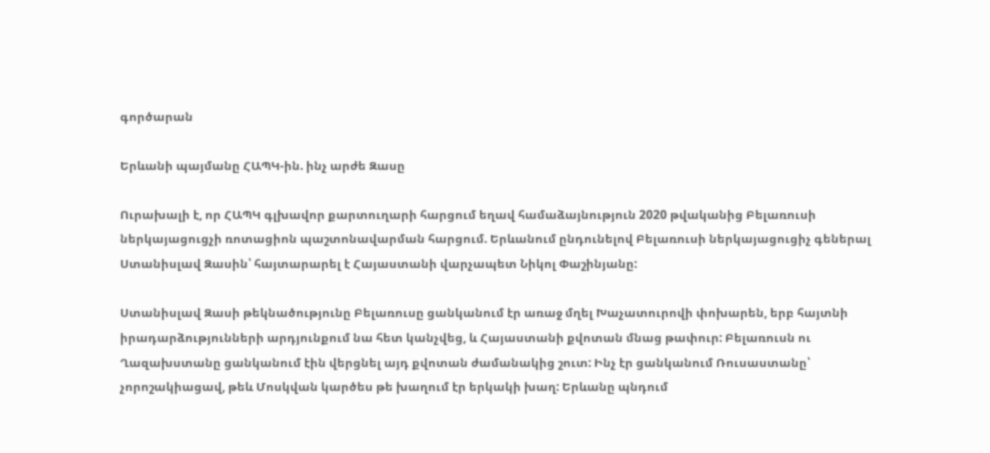գործարան

Երևանի պայմանը ՀԱՊԿ-ին. ինչ արժե Զասը

Ուրախալի է, որ ՀԱՊԿ գլխավոր քարտուղարի հարցում եղավ համաձայնություն 2020 թվականից Բելառուսի ներկայացուցչի ռոտացիոն պաշտոնավարման հարցում. Երևանում ընդունելով Բելառուսի ներկայացուցիչ գեներալ Ստանիսլավ Զասին՝ հայտարարել է Հայաստանի վարչապետ Նիկոլ Փաշինյանը:

Ստանիսլավ Զասի թեկնածությունը Բելառուսը ցանկանում էր առաջ մղել Խաչատուրովի փոխարեն, երբ հայտնի իրադարձությունների արդյունքում նա հետ կանչվեց, և Հայաստանի քվոտան մնաց թափուր: Բելառուսն ու Ղազախստանը ցանկանում էին վերցնել այդ քվոտան ժամանակից շուտ: Ինչ էր ցանկանում Ռուսաստանը՝ չորոշակիացավ, թեև Մոսկվան կարծես թե խաղում էր երկակի խաղ: Երևանը պնդում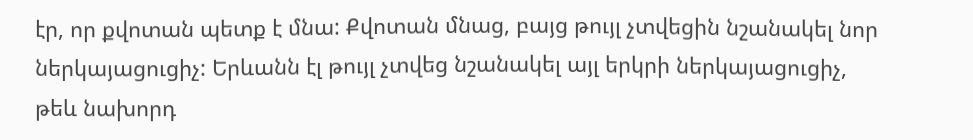էր, որ քվոտան պետք է մնա: Քվոտան մնաց, բայց թույլ չտվեցին նշանակել նոր ներկայացուցիչ: Երևանն էլ թույլ չտվեց նշանակել այլ երկրի ներկայացուցիչ, թեև նախորդ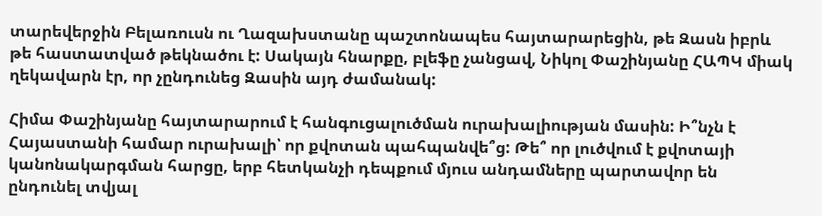տարեվերջին Բելառուսն ու Ղազախստանը պաշտոնապես հայտարարեցին, թե Զասն իբրև թե հաստատված թեկնածու է: Սակայն հնարքը, բլեֆը չանցավ, Նիկոլ Փաշինյանը ՀԱՊԿ միակ ղեկավարն էր, որ չընդունեց Զասին այդ ժամանակ:

Հիմա Փաշինյանը հայտարարում է հանգուցալուծման ուրախալիության մասին: Ի՞նչն է Հայաստանի համար ուրախալի՝ որ քվոտան պահպանվե՞ց: Թե՞ որ լուծվում է քվոտայի կանոնակարգման հարցը, երբ հետկանչի դեպքում մյուս անդամները պարտավոր են ընդունել տվյալ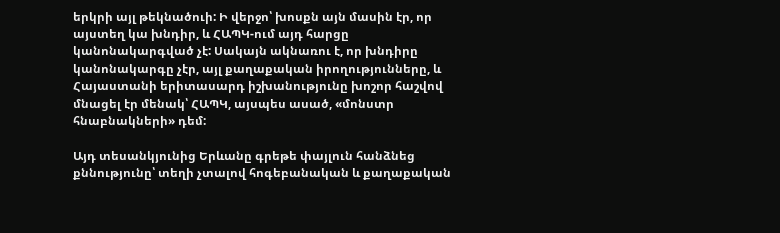երկրի այլ թեկնածուի: Ի վերջո՝ խոսքն այն մասին էր, որ այստեղ կա խնդիր, և ՀԱՊԿ-ում այդ հարցը կանոնակարգված չէ: Սակայն ակնառու է, որ խնդիրը կանոնակարգը չէր, այլ քաղաքական իրողությունները, և Հայաստանի երիտասարդ իշխանությունը խոշոր հաշվով մնացել էր մենակ՝ ՀԱՊԿ, այսպես ասած, «մոնստր հնաբնակների» դեմ:

Այդ տեսանկյունից Երևանը գրեթե փայլուն հանձնեց քննությունը՝ տեղի չտալով հոգեբանական և քաղաքական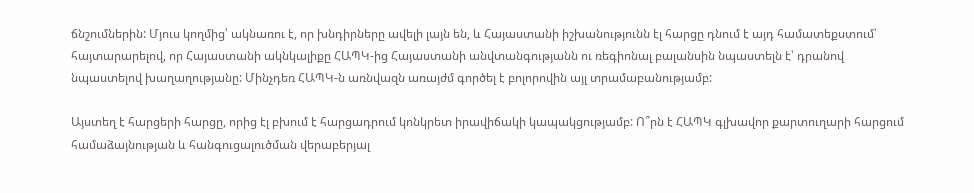ճնշումներին: Մյուս կողմից՝ ակնառու է, որ խնդիրները ավելի լայն են, և Հայաստանի իշխանությունն էլ հարցը դնում է այդ համատեքստում՝ հայտարարելով, որ Հայաստանի ակնկալիքը ՀԱՊԿ-ից Հայաստանի անվտանգությանն ու ռեգիոնալ բալանսին նպաստելն է՝ դրանով նպաստելով խաղաղությանը: Մինչդեռ ՀԱՊԿ-ն առնվազն առայժմ գործել է բոլորովին այլ տրամաբանությամբ:

Այստեղ է հարցերի հարցը, որից էլ բխում է հարցադրում կոնկրետ իրավիճակի կապակցությամբ: Ո՞րն է ՀԱՊԿ գլխավոր քարտուղարի հարցում համաձայնության և հանգուցալուծման վերաբերյալ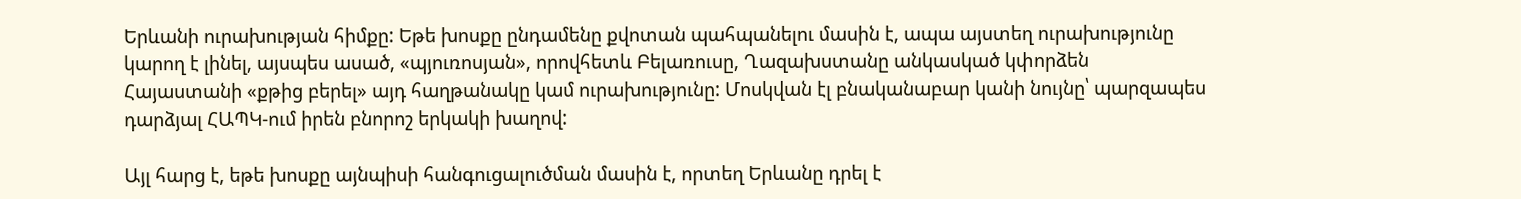Երևանի ուրախության հիմքը: Եթե խոսքը ընդամենը քվոտան պահպանելու մասին է, ապա այստեղ ուրախությունը կարող է լինել, այսպես ասած, «պյուռոսյան», որովհետև Բելառուսը, Ղազախստանը անկասկած կփորձեն Հայաստանի «քթից բերել» այդ հաղթանակը կամ ուրախությունը: Մոսկվան էլ բնականաբար կանի նույնը՝ պարզապես դարձյալ ՀԱՊԿ-ում իրեն բնորոշ երկակի խաղով:

Այլ հարց է, եթե խոսքը այնպիսի հանգուցալուծման մասին է, որտեղ Երևանը դրել է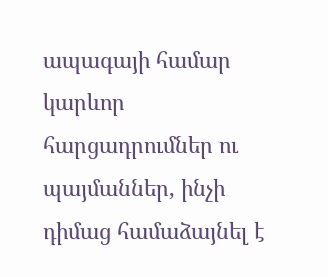ապագայի համար կարևոր հարցադրումներ ու պայմաններ, ինչի դիմաց համաձայնել է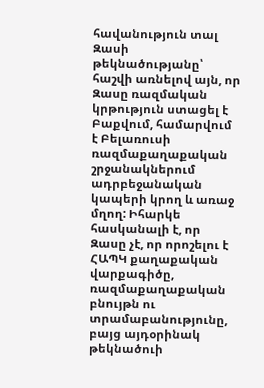հավանություն տալ Զասի թեկնածությանը՝ հաշվի առնելով այն, որ Զասը ռազմական կրթություն ստացել է Բաքվում, համարվում է Բելառուսի ռազմաքաղաքական շրջանակներում ադրբեջանական կապերի կրող և առաջ մղող: Իհարկե հասկանալի է, որ Զասը չէ, որ որոշելու է ՀԱՊԿ քաղաքական վարքագիծը, ռազմաքաղաքական բնույթն ու տրամաբանությունը, բայց այդօրինակ թեկնածուի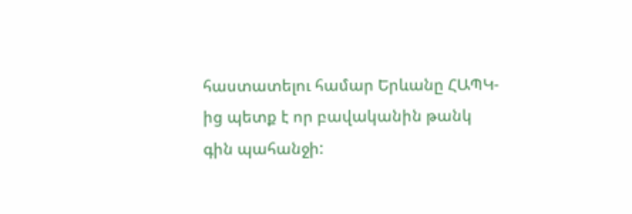հաստատելու համար Երևանը ՀԱՊԿ-ից պետք է որ բավականին թանկ գին պահանջի: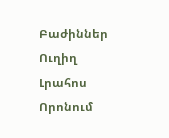Բաժիններ
Ուղիղ
Լրահոս
Որոնում